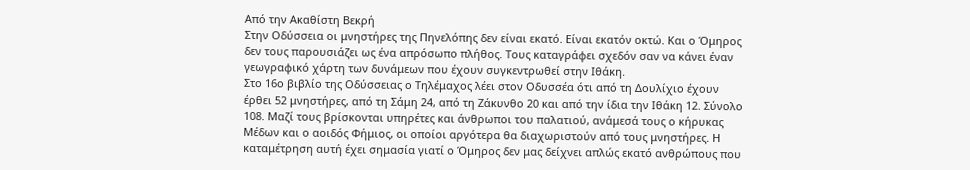Aπό την Ακαθίστη Βεκρή
Στην Οδύσσεια οι μνηστήρες της Πηνελόπης δεν είναι εκατό. Είναι εκατόν οκτώ. Και ο Όμηρος δεν τους παρουσιάζει ως ένα απρόσωπο πλήθος. Τους καταγράφει σχεδόν σαν να κάνει έναν γεωγραφικό χάρτη των δυνάμεων που έχουν συγκεντρωθεί στην Ιθάκη.
Στο 16ο βιβλίο της Οδύσσειας ο Τηλέμαχος λέει στον Οδυσσέα ότι από τη Δουλίχιο έχουν έρθει 52 μνηστήρες, από τη Σάμη 24, από τη Ζάκυνθο 20 και από την ίδια την Ιθάκη 12. Σύνολο 108. Μαζί τους βρίσκονται υπηρέτες και άνθρωποι του παλατιού, ανάμεσά τους ο κήρυκας Μέδων και ο αοιδός Φήμιος, οι οποίοι αργότερα θα διαχωριστούν από τους μνηστήρες. Η καταμέτρηση αυτή έχει σημασία γιατί ο Όμηρος δεν μας δείχνει απλώς εκατό ανθρώπους που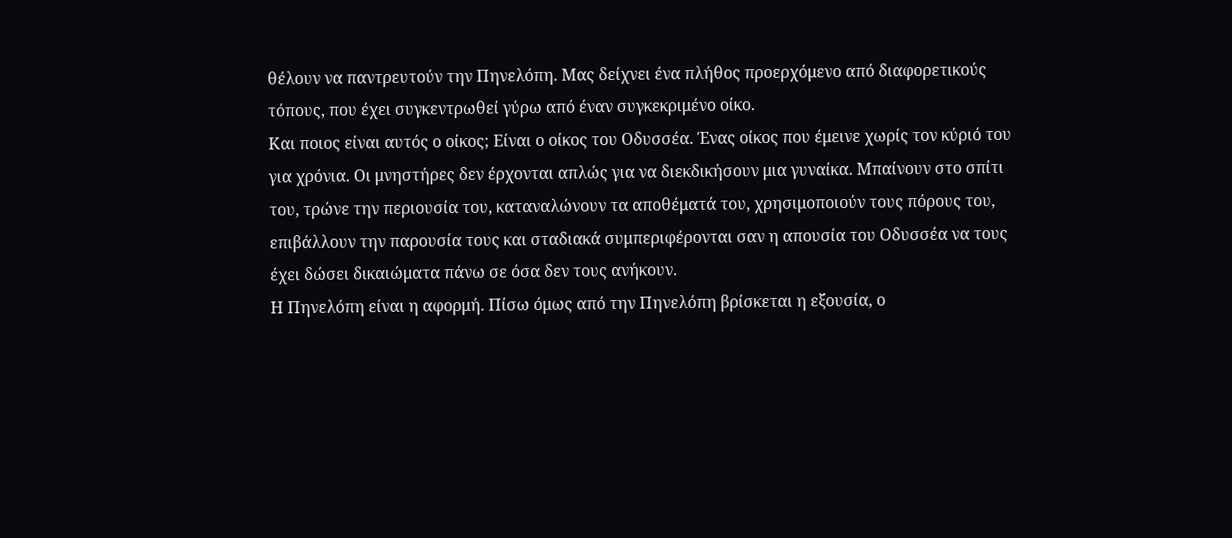θέλουν να παντρευτούν την Πηνελόπη. Μας δείχνει ένα πλήθος προερχόμενο από διαφορετικούς τόπους, που έχει συγκεντρωθεί γύρω από έναν συγκεκριμένο οίκο.
Και ποιος είναι αυτός ο οίκος; Είναι ο οίκος του Οδυσσέα. Ένας οίκος που έμεινε χωρίς τον κύριό του για χρόνια. Οι μνηστήρες δεν έρχονται απλώς για να διεκδικήσουν μια γυναίκα. Μπαίνουν στο σπίτι του, τρώνε την περιουσία του, καταναλώνουν τα αποθέματά του, χρησιμοποιούν τους πόρους του, επιβάλλουν την παρουσία τους και σταδιακά συμπεριφέρονται σαν η απουσία του Οδυσσέα να τους έχει δώσει δικαιώματα πάνω σε όσα δεν τους ανήκουν.
Η Πηνελόπη είναι η αφορμή. Πίσω όμως από την Πηνελόπη βρίσκεται η εξουσία, ο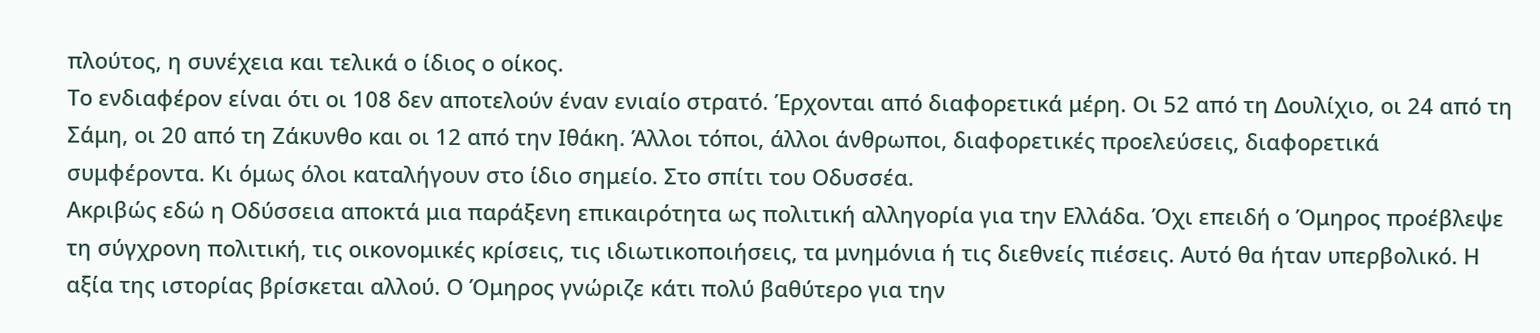πλούτος, η συνέχεια και τελικά ο ίδιος ο οίκος.
Το ενδιαφέρον είναι ότι οι 108 δεν αποτελούν έναν ενιαίο στρατό. Έρχονται από διαφορετικά μέρη. Οι 52 από τη Δουλίχιο, οι 24 από τη Σάμη, οι 20 από τη Ζάκυνθο και οι 12 από την Ιθάκη. Άλλοι τόποι, άλλοι άνθρωποι, διαφορετικές προελεύσεις, διαφορετικά συμφέροντα. Κι όμως όλοι καταλήγουν στο ίδιο σημείο. Στο σπίτι του Οδυσσέα.
Ακριβώς εδώ η Οδύσσεια αποκτά μια παράξενη επικαιρότητα ως πολιτική αλληγορία για την Ελλάδα. Όχι επειδή ο Όμηρος προέβλεψε τη σύγχρονη πολιτική, τις οικονομικές κρίσεις, τις ιδιωτικοποιήσεις, τα μνημόνια ή τις διεθνείς πιέσεις. Αυτό θα ήταν υπερβολικό. Η αξία της ιστορίας βρίσκεται αλλού. Ο Όμηρος γνώριζε κάτι πολύ βαθύτερο για την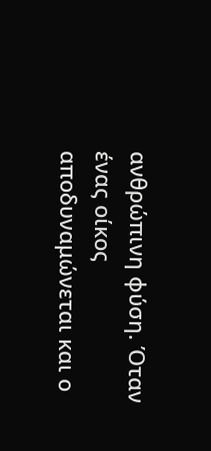ανθρώπινη φύση. Όταν ένας οίκος αποδυναμώνεται και ο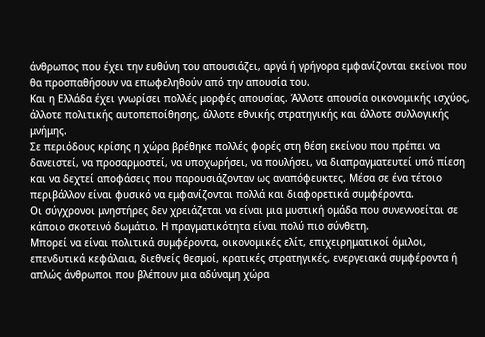άνθρωπος που έχει την ευθύνη του απουσιάζει, αργά ή γρήγορα εμφανίζονται εκείνοι που θα προσπαθήσουν να επωφεληθούν από την απουσία του.
Και η Ελλάδα έχει γνωρίσει πολλές μορφές απουσίας. Άλλοτε απουσία οικονομικής ισχύος, άλλοτε πολιτικής αυτοπεποίθησης, άλλοτε εθνικής στρατηγικής και άλλοτε συλλογικής μνήμης.
Σε περιόδους κρίσης η χώρα βρέθηκε πολλές φορές στη θέση εκείνου που πρέπει να δανειστεί, να προσαρμοστεί, να υποχωρήσει, να πουλήσει, να διαπραγματευτεί υπό πίεση και να δεχτεί αποφάσεις που παρουσιάζονταν ως αναπόφευκτες. Μέσα σε ένα τέτοιο περιβάλλον είναι φυσικό να εμφανίζονται πολλά και διαφορετικά συμφέροντα.
Οι σύγχρονοι μνηστήρες δεν χρειάζεται να είναι μια μυστική ομάδα που συνεννοείται σε κάποιο σκοτεινό δωμάτιο. Η πραγματικότητα είναι πολύ πιο σύνθετη.
Μπορεί να είναι πολιτικά συμφέροντα, οικονομικές ελίτ, επιχειρηματικοί όμιλοι, επενδυτικά κεφάλαια, διεθνείς θεσμοί, κρατικές στρατηγικές, ενεργειακά συμφέροντα ή απλώς άνθρωποι που βλέπουν μια αδύναμη χώρα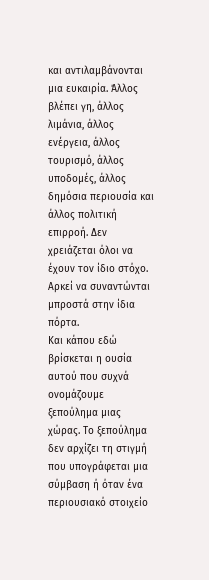και αντιλαμβάνονται μια ευκαιρία. Άλλος βλέπει γη, άλλος λιμάνια, άλλος ενέργεια, άλλος τουρισμό, άλλος υποδομές, άλλος δημόσια περιουσία και άλλος πολιτική επιρροή. Δεν χρειάζεται όλοι να έχουν τον ίδιο στόχο. Αρκεί να συναντώνται μπροστά στην ίδια πόρτα.
Και κάπου εδώ βρίσκεται η ουσία αυτού που συχνά ονομάζουμε ξεπούλημα μιας χώρας. Το ξεπούλημα δεν αρχίζει τη στιγμή που υπογράφεται μια σύμβαση ή όταν ένα περιουσιακό στοιχείο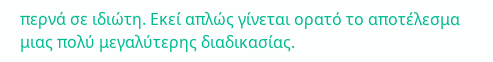περνά σε ιδιώτη. Εκεί απλώς γίνεται ορατό το αποτέλεσμα μιας πολύ μεγαλύτερης διαδικασίας.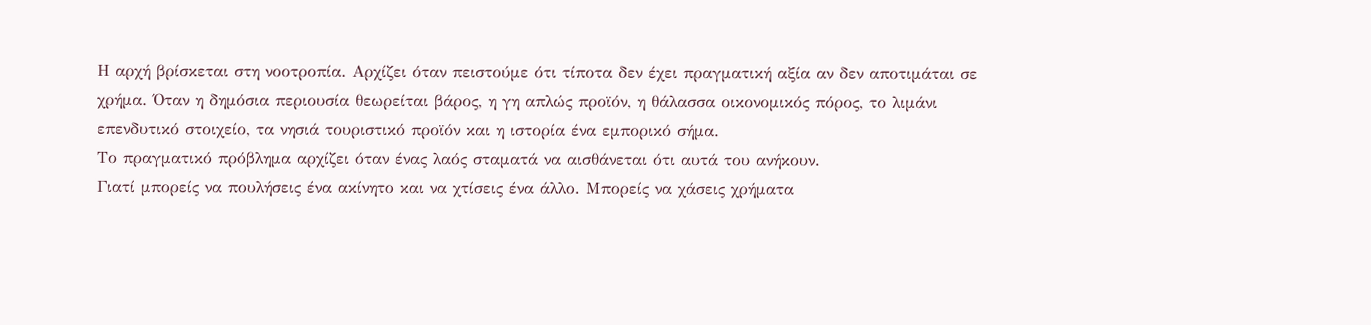Η αρχή βρίσκεται στη νοοτροπία. Αρχίζει όταν πειστούμε ότι τίποτα δεν έχει πραγματική αξία αν δεν αποτιμάται σε χρήμα. Όταν η δημόσια περιουσία θεωρείται βάρος, η γη απλώς προϊόν, η θάλασσα οικονομικός πόρος, το λιμάνι επενδυτικό στοιχείο, τα νησιά τουριστικό προϊόν και η ιστορία ένα εμπορικό σήμα.
Το πραγματικό πρόβλημα αρχίζει όταν ένας λαός σταματά να αισθάνεται ότι αυτά του ανήκουν.
Γιατί μπορείς να πουλήσεις ένα ακίνητο και να χτίσεις ένα άλλο. Μπορείς να χάσεις χρήματα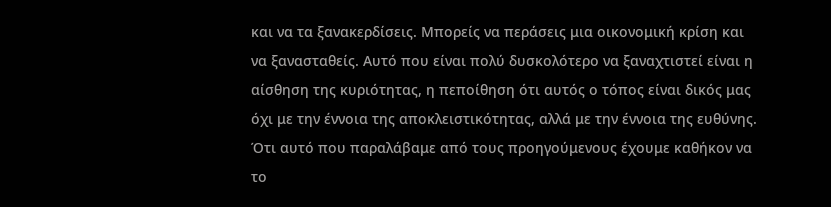και να τα ξανακερδίσεις. Μπορείς να περάσεις μια οικονομική κρίση και να ξανασταθείς. Αυτό που είναι πολύ δυσκολότερο να ξαναχτιστεί είναι η αίσθηση της κυριότητας, η πεποίθηση ότι αυτός ο τόπος είναι δικός μας όχι με την έννοια της αποκλειστικότητας, αλλά με την έννοια της ευθύνης. Ότι αυτό που παραλάβαμε από τους προηγούμενους έχουμε καθήκον να το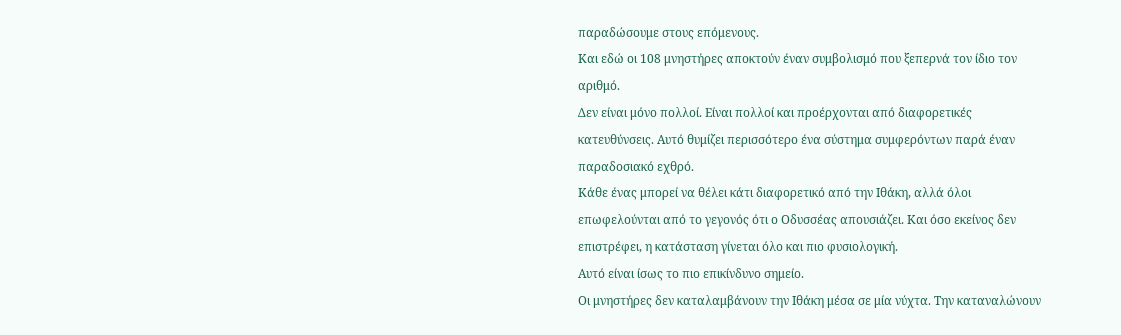παραδώσουμε στους επόμενους.
Και εδώ οι 108 μνηστήρες αποκτούν έναν συμβολισμό που ξεπερνά τον ίδιο τον αριθμό.
Δεν είναι μόνο πολλοί. Είναι πολλοί και προέρχονται από διαφορετικές κατευθύνσεις. Αυτό θυμίζει περισσότερο ένα σύστημα συμφερόντων παρά έναν παραδοσιακό εχθρό.
Κάθε ένας μπορεί να θέλει κάτι διαφορετικό από την Ιθάκη, αλλά όλοι επωφελούνται από το γεγονός ότι ο Οδυσσέας απουσιάζει. Και όσο εκείνος δεν επιστρέφει, η κατάσταση γίνεται όλο και πιο φυσιολογική.
Αυτό είναι ίσως το πιο επικίνδυνο σημείο.
Οι μνηστήρες δεν καταλαμβάνουν την Ιθάκη μέσα σε μία νύχτα. Την καταναλώνουν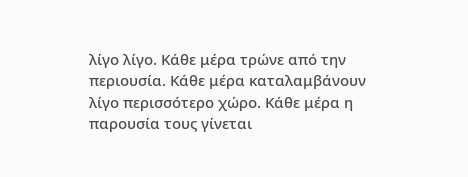λίγο λίγο. Κάθε μέρα τρώνε από την περιουσία. Κάθε μέρα καταλαμβάνουν λίγο περισσότερο χώρο. Κάθε μέρα η παρουσία τους γίνεται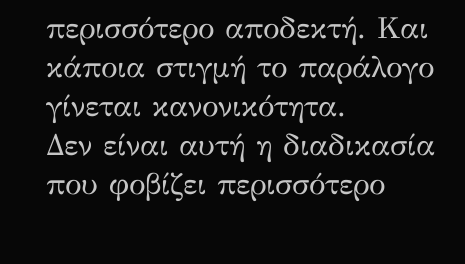περισσότερο αποδεκτή. Και κάποια στιγμή το παράλογο γίνεται κανονικότητα.
Δεν είναι αυτή η διαδικασία που φοβίζει περισσότερο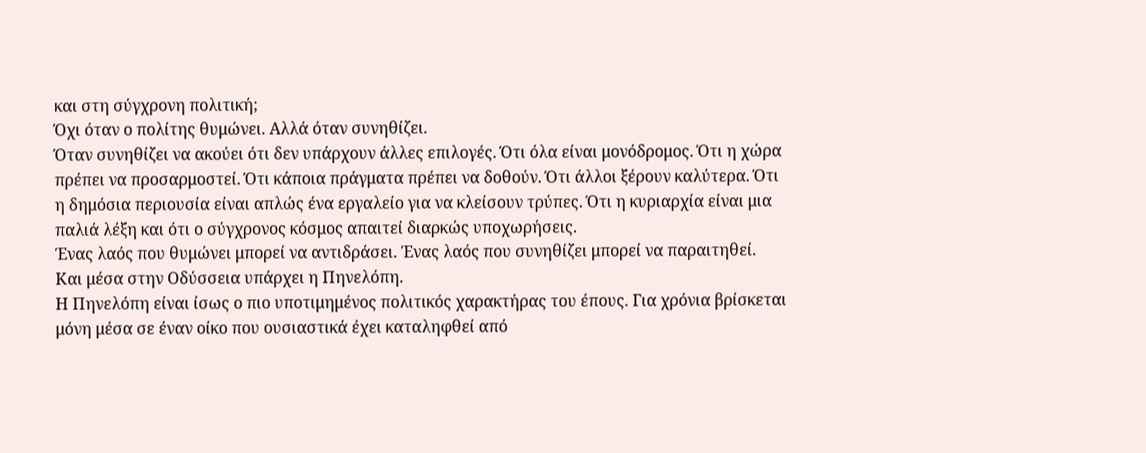και στη σύγχρονη πολιτική;
Όχι όταν ο πολίτης θυμώνει. Αλλά όταν συνηθίζει.
Όταν συνηθίζει να ακούει ότι δεν υπάρχουν άλλες επιλογές. Ότι όλα είναι μονόδρομος. Ότι η χώρα πρέπει να προσαρμοστεί. Ότι κάποια πράγματα πρέπει να δοθούν. Ότι άλλοι ξέρουν καλύτερα. Ότι η δημόσια περιουσία είναι απλώς ένα εργαλείο για να κλείσουν τρύπες. Ότι η κυριαρχία είναι μια παλιά λέξη και ότι ο σύγχρονος κόσμος απαιτεί διαρκώς υποχωρήσεις.
Ένας λαός που θυμώνει μπορεί να αντιδράσει. Ένας λαός που συνηθίζει μπορεί να παραιτηθεί.
Και μέσα στην Οδύσσεια υπάρχει η Πηνελόπη.
Η Πηνελόπη είναι ίσως ο πιο υποτιμημένος πολιτικός χαρακτήρας του έπους. Για χρόνια βρίσκεται μόνη μέσα σε έναν οίκο που ουσιαστικά έχει καταληφθεί από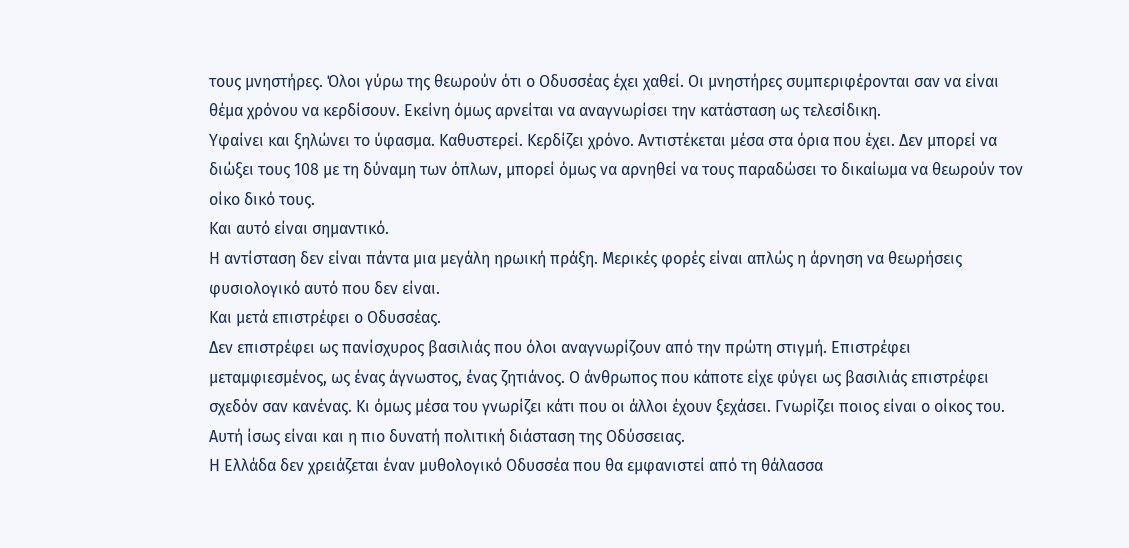τους μνηστήρες. Όλοι γύρω της θεωρούν ότι ο Οδυσσέας έχει χαθεί. Οι μνηστήρες συμπεριφέρονται σαν να είναι θέμα χρόνου να κερδίσουν. Εκείνη όμως αρνείται να αναγνωρίσει την κατάσταση ως τελεσίδικη.
Υφαίνει και ξηλώνει το ύφασμα. Καθυστερεί. Κερδίζει χρόνο. Αντιστέκεται μέσα στα όρια που έχει. Δεν μπορεί να διώξει τους 108 με τη δύναμη των όπλων, μπορεί όμως να αρνηθεί να τους παραδώσει το δικαίωμα να θεωρούν τον οίκο δικό τους.
Και αυτό είναι σημαντικό.
Η αντίσταση δεν είναι πάντα μια μεγάλη ηρωική πράξη. Μερικές φορές είναι απλώς η άρνηση να θεωρήσεις φυσιολογικό αυτό που δεν είναι.
Και μετά επιστρέφει ο Οδυσσέας.
Δεν επιστρέφει ως πανίσχυρος βασιλιάς που όλοι αναγνωρίζουν από την πρώτη στιγμή. Επιστρέφει μεταμφιεσμένος, ως ένας άγνωστος, ένας ζητιάνος. Ο άνθρωπος που κάποτε είχε φύγει ως βασιλιάς επιστρέφει σχεδόν σαν κανένας. Κι όμως μέσα του γνωρίζει κάτι που οι άλλοι έχουν ξεχάσει. Γνωρίζει ποιος είναι ο οίκος του.
Αυτή ίσως είναι και η πιο δυνατή πολιτική διάσταση της Οδύσσειας.
Η Ελλάδα δεν χρειάζεται έναν μυθολογικό Οδυσσέα που θα εμφανιστεί από τη θάλασσα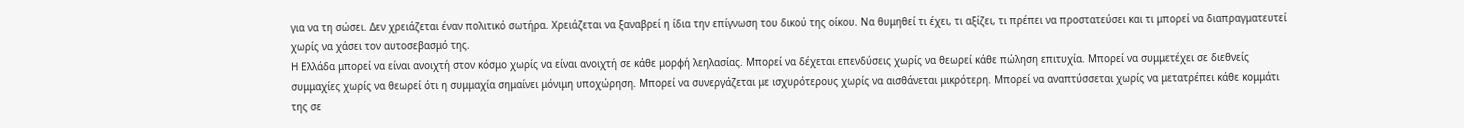για να τη σώσει. Δεν χρειάζεται έναν πολιτικό σωτήρα. Χρειάζεται να ξαναβρεί η ίδια την επίγνωση του δικού της οίκου. Να θυμηθεί τι έχει, τι αξίζει, τι πρέπει να προστατεύσει και τι μπορεί να διαπραγματευτεί χωρίς να χάσει τον αυτοσεβασμό της.
Η Ελλάδα μπορεί να είναι ανοιχτή στον κόσμο χωρίς να είναι ανοιχτή σε κάθε μορφή λεηλασίας. Μπορεί να δέχεται επενδύσεις χωρίς να θεωρεί κάθε πώληση επιτυχία. Μπορεί να συμμετέχει σε διεθνείς συμμαχίες χωρίς να θεωρεί ότι η συμμαχία σημαίνει μόνιμη υποχώρηση. Μπορεί να συνεργάζεται με ισχυρότερους χωρίς να αισθάνεται μικρότερη. Μπορεί να αναπτύσσεται χωρίς να μετατρέπει κάθε κομμάτι της σε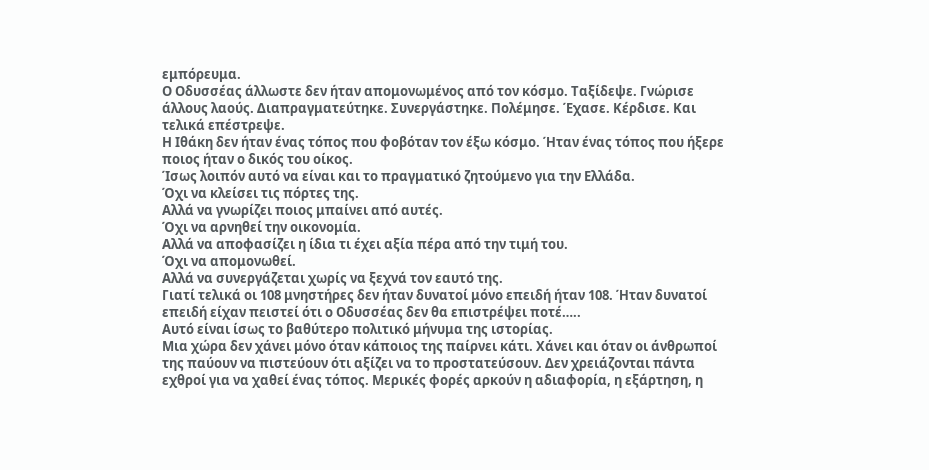εμπόρευμα.
Ο Οδυσσέας άλλωστε δεν ήταν απομονωμένος από τον κόσμο. Ταξίδεψε. Γνώρισε άλλους λαούς. Διαπραγματεύτηκε. Συνεργάστηκε. Πολέμησε. Έχασε. Κέρδισε. Και τελικά επέστρεψε.
Η Ιθάκη δεν ήταν ένας τόπος που φοβόταν τον έξω κόσμο. Ήταν ένας τόπος που ήξερε ποιος ήταν ο δικός του οίκος.
Ίσως λοιπόν αυτό να είναι και το πραγματικό ζητούμενο για την Ελλάδα.
Όχι να κλείσει τις πόρτες της.
Αλλά να γνωρίζει ποιος μπαίνει από αυτές.
Όχι να αρνηθεί την οικονομία.
Αλλά να αποφασίζει η ίδια τι έχει αξία πέρα από την τιμή του.
Όχι να απομονωθεί.
Αλλά να συνεργάζεται χωρίς να ξεχνά τον εαυτό της.
Γιατί τελικά οι 108 μνηστήρες δεν ήταν δυνατοί μόνο επειδή ήταν 108. Ήταν δυνατοί επειδή είχαν πειστεί ότι ο Οδυσσέας δεν θα επιστρέψει ποτέ…..
Αυτό είναι ίσως το βαθύτερο πολιτικό μήνυμα της ιστορίας.
Μια χώρα δεν χάνει μόνο όταν κάποιος της παίρνει κάτι. Χάνει και όταν οι άνθρωποί της παύουν να πιστεύουν ότι αξίζει να το προστατεύσουν. Δεν χρειάζονται πάντα εχθροί για να χαθεί ένας τόπος. Μερικές φορές αρκούν η αδιαφορία, η εξάρτηση, η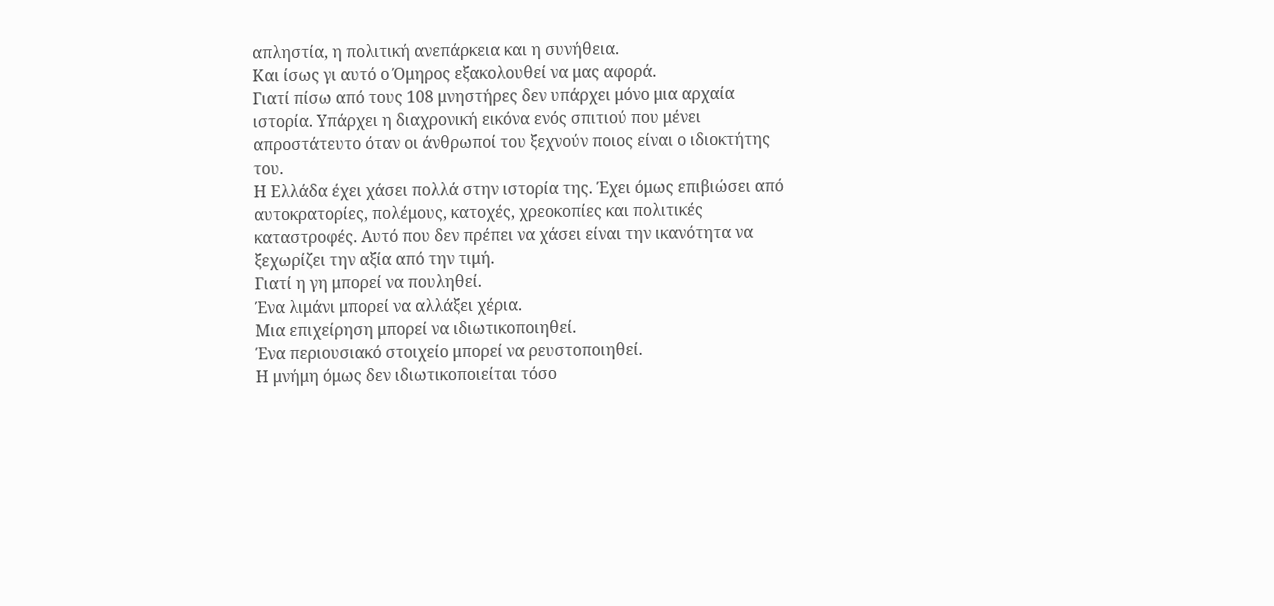απληστία, η πολιτική ανεπάρκεια και η συνήθεια.
Και ίσως γι αυτό ο Όμηρος εξακολουθεί να μας αφορά.
Γιατί πίσω από τους 108 μνηστήρες δεν υπάρχει μόνο μια αρχαία ιστορία. Υπάρχει η διαχρονική εικόνα ενός σπιτιού που μένει απροστάτευτο όταν οι άνθρωποί του ξεχνούν ποιος είναι ο ιδιοκτήτης του.
Η Ελλάδα έχει χάσει πολλά στην ιστορία της. Έχει όμως επιβιώσει από αυτοκρατορίες, πολέμους, κατοχές, χρεοκοπίες και πολιτικές καταστροφές. Αυτό που δεν πρέπει να χάσει είναι την ικανότητα να ξεχωρίζει την αξία από την τιμή.
Γιατί η γη μπορεί να πουληθεί.
Ένα λιμάνι μπορεί να αλλάξει χέρια.
Μια επιχείρηση μπορεί να ιδιωτικοποιηθεί.
Ένα περιουσιακό στοιχείο μπορεί να ρευστοποιηθεί.
Η μνήμη όμως δεν ιδιωτικοποιείται τόσο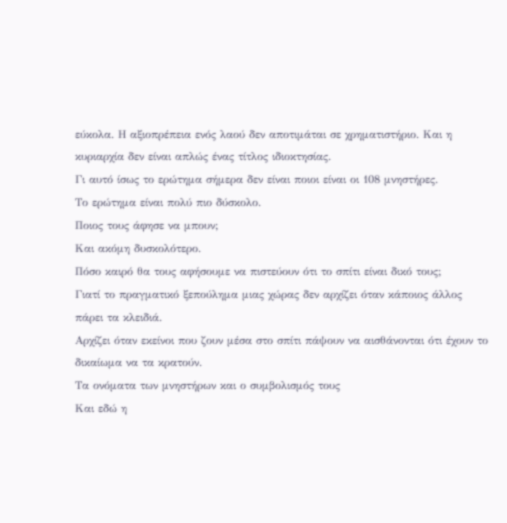εύκολα. Η αξιοπρέπεια ενός λαού δεν αποτιμάται σε χρηματιστήριο. Και η κυριαρχία δεν είναι απλώς ένας τίτλος ιδιοκτησίας.
Γι αυτό ίσως το ερώτημα σήμερα δεν είναι ποιοι είναι οι 108 μνηστήρες.
Το ερώτημα είναι πολύ πιο δύσκολο.
Ποιος τους άφησε να μπουν;
Και ακόμη δυσκολότερο.
Πόσο καιρό θα τους αφήσουμε να πιστεύουν ότι το σπίτι είναι δικό τους;
Γιατί το πραγματικό ξεπούλημα μιας χώρας δεν αρχίζει όταν κάποιος άλλος πάρει τα κλειδιά.
Αρχίζει όταν εκείνοι που ζουν μέσα στο σπίτι πάψουν να αισθάνονται ότι έχουν το δικαίωμα να τα κρατούν.
Τα ονόματα των μνηστήρων και ο συμβολισμός τους
Και εδώ η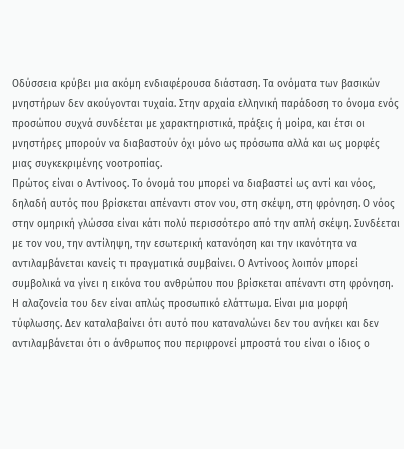Οδύσσεια κρύβει μια ακόμη ενδιαφέρουσα διάσταση. Τα ονόματα των βασικών μνηστήρων δεν ακούγονται τυχαία. Στην αρχαία ελληνική παράδοση το όνομα ενός προσώπου συχνά συνδέεται με χαρακτηριστικά, πράξεις ή μοίρα, και έτσι οι μνηστήρες μπορούν να διαβαστούν όχι μόνο ως πρόσωπα αλλά και ως μορφές μιας συγκεκριμένης νοοτροπίας.
Πρώτος είναι ο Αντίνοος. Το όνομά του μπορεί να διαβαστεί ως αντί και νόος, δηλαδή αυτός που βρίσκεται απέναντι στον νου, στη σκέψη, στη φρόνηση. Ο νόος στην ομηρική γλώσσα είναι κάτι πολύ περισσότερο από την απλή σκέψη. Συνδέεται με τον νου, την αντίληψη, την εσωτερική κατανόηση και την ικανότητα να αντιλαμβάνεται κανείς τι πραγματικά συμβαίνει. Ο Αντίνοος λοιπόν μπορεί συμβολικά να γίνει η εικόνα του ανθρώπου που βρίσκεται απέναντι στη φρόνηση.
Η αλαζονεία του δεν είναι απλώς προσωπικό ελάττωμα. Είναι μια μορφή τύφλωσης. Δεν καταλαβαίνει ότι αυτό που καταναλώνει δεν του ανήκει και δεν αντιλαμβάνεται ότι ο άνθρωπος που περιφρονεί μπροστά του είναι ο ίδιος ο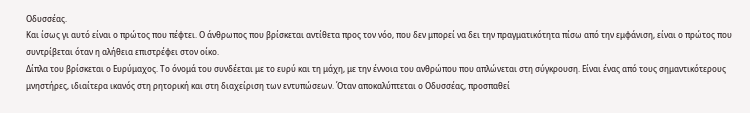Οδυσσέας.
Και ίσως γι αυτό είναι ο πρώτος που πέφτει. Ο άνθρωπος που βρίσκεται αντίθετα προς τον νόο, που δεν μπορεί να δει την πραγματικότητα πίσω από την εμφάνιση, είναι ο πρώτος που συντρίβεται όταν η αλήθεια επιστρέφει στον οίκο.
Δίπλα του βρίσκεται ο Ευρύμαχος. Το όνομά του συνδέεται με το ευρύ και τη μάχη, με την έννοια του ανθρώπου που απλώνεται στη σύγκρουση. Είναι ένας από τους σημαντικότερους μνηστήρες, ιδιαίτερα ικανός στη ρητορική και στη διαχείριση των εντυπώσεων. Όταν αποκαλύπτεται ο Οδυσσέας, προσπαθεί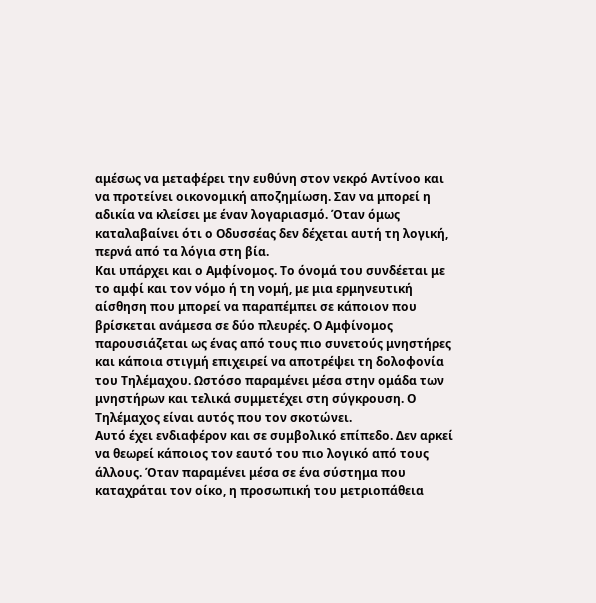αμέσως να μεταφέρει την ευθύνη στον νεκρό Αντίνοο και να προτείνει οικονομική αποζημίωση. Σαν να μπορεί η αδικία να κλείσει με έναν λογαριασμό. Όταν όμως καταλαβαίνει ότι ο Οδυσσέας δεν δέχεται αυτή τη λογική, περνά από τα λόγια στη βία.
Και υπάρχει και ο Αμφίνομος. Το όνομά του συνδέεται με το αμφί και τον νόμο ή τη νομή, με μια ερμηνευτική αίσθηση που μπορεί να παραπέμπει σε κάποιον που βρίσκεται ανάμεσα σε δύο πλευρές. Ο Αμφίνομος παρουσιάζεται ως ένας από τους πιο συνετούς μνηστήρες και κάποια στιγμή επιχειρεί να αποτρέψει τη δολοφονία του Τηλέμαχου. Ωστόσο παραμένει μέσα στην ομάδα των μνηστήρων και τελικά συμμετέχει στη σύγκρουση. Ο Τηλέμαχος είναι αυτός που τον σκοτώνει.
Αυτό έχει ενδιαφέρον και σε συμβολικό επίπεδο. Δεν αρκεί να θεωρεί κάποιος τον εαυτό του πιο λογικό από τους άλλους. Όταν παραμένει μέσα σε ένα σύστημα που καταχράται τον οίκο, η προσωπική του μετριοπάθεια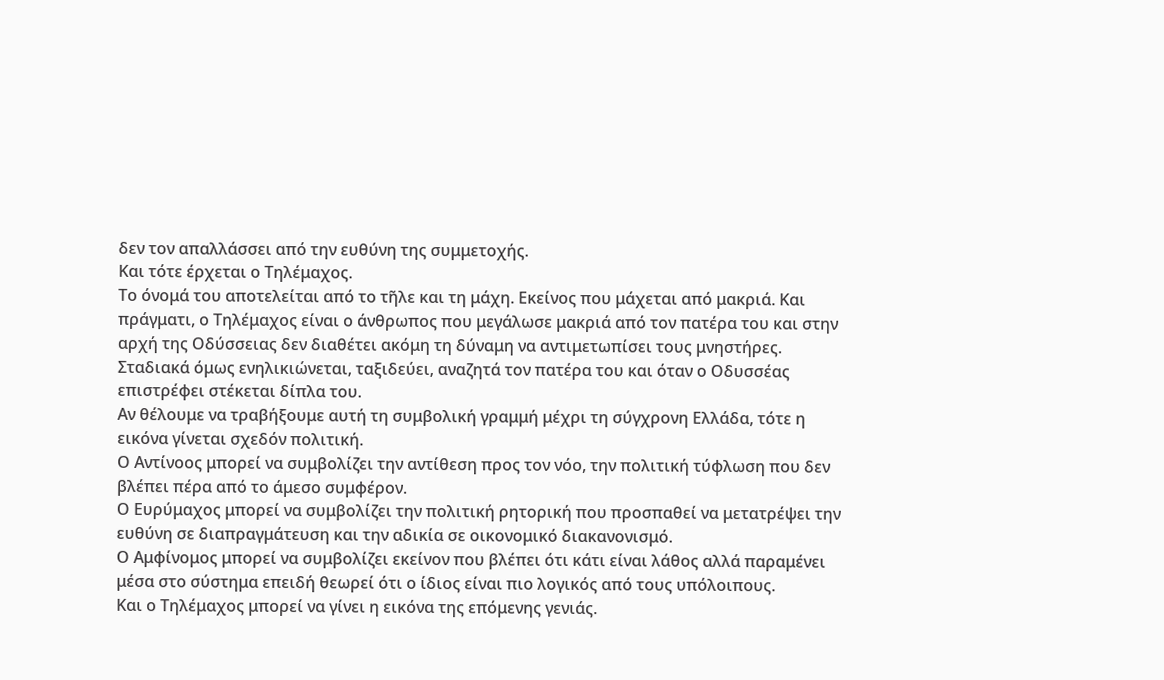δεν τον απαλλάσσει από την ευθύνη της συμμετοχής.
Και τότε έρχεται ο Τηλέμαχος.
Το όνομά του αποτελείται από το τῆλε και τη μάχη. Εκείνος που μάχεται από μακριά. Και πράγματι, ο Τηλέμαχος είναι ο άνθρωπος που μεγάλωσε μακριά από τον πατέρα του και στην αρχή της Οδύσσειας δεν διαθέτει ακόμη τη δύναμη να αντιμετωπίσει τους μνηστήρες. Σταδιακά όμως ενηλικιώνεται, ταξιδεύει, αναζητά τον πατέρα του και όταν ο Οδυσσέας επιστρέφει στέκεται δίπλα του.
Αν θέλουμε να τραβήξουμε αυτή τη συμβολική γραμμή μέχρι τη σύγχρονη Ελλάδα, τότε η εικόνα γίνεται σχεδόν πολιτική.
Ο Αντίνοος μπορεί να συμβολίζει την αντίθεση προς τον νόο, την πολιτική τύφλωση που δεν βλέπει πέρα από το άμεσο συμφέρον.
Ο Ευρύμαχος μπορεί να συμβολίζει την πολιτική ρητορική που προσπαθεί να μετατρέψει την ευθύνη σε διαπραγμάτευση και την αδικία σε οικονομικό διακανονισμό.
Ο Αμφίνομος μπορεί να συμβολίζει εκείνον που βλέπει ότι κάτι είναι λάθος αλλά παραμένει μέσα στο σύστημα επειδή θεωρεί ότι ο ίδιος είναι πιο λογικός από τους υπόλοιπους.
Και ο Τηλέμαχος μπορεί να γίνει η εικόνα της επόμενης γενιάς.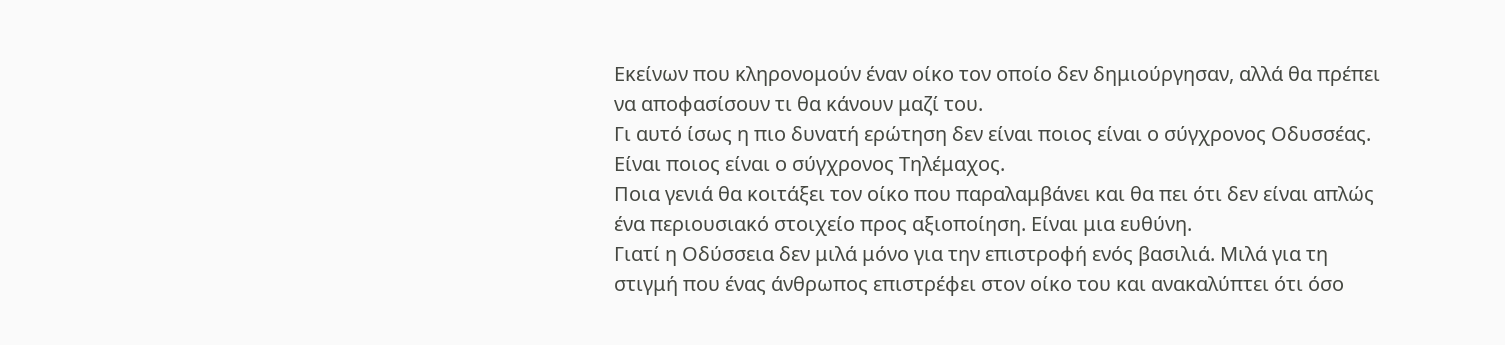Εκείνων που κληρονομούν έναν οίκο τον οποίο δεν δημιούργησαν, αλλά θα πρέπει να αποφασίσουν τι θα κάνουν μαζί του.
Γι αυτό ίσως η πιο δυνατή ερώτηση δεν είναι ποιος είναι ο σύγχρονος Οδυσσέας.
Είναι ποιος είναι ο σύγχρονος Τηλέμαχος.
Ποια γενιά θα κοιτάξει τον οίκο που παραλαμβάνει και θα πει ότι δεν είναι απλώς ένα περιουσιακό στοιχείο προς αξιοποίηση. Είναι μια ευθύνη.
Γιατί η Οδύσσεια δεν μιλά μόνο για την επιστροφή ενός βασιλιά. Μιλά για τη στιγμή που ένας άνθρωπος επιστρέφει στον οίκο του και ανακαλύπτει ότι όσο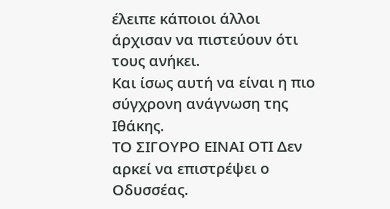έλειπε κάποιοι άλλοι άρχισαν να πιστεύουν ότι τους ανήκει.
Και ίσως αυτή να είναι η πιο σύγχρονη ανάγνωση της Ιθάκης.
ΤΟ ΣΙΓΟΥΡΟ ΕΙΝΑΙ ΟΤΙ Δεν αρκεί να επιστρέψει ο Οδυσσέας.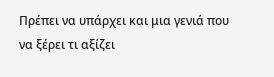Πρέπει να υπάρχει και μια γενιά που να ξέρει τι αξίζει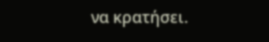να κρατήσει.